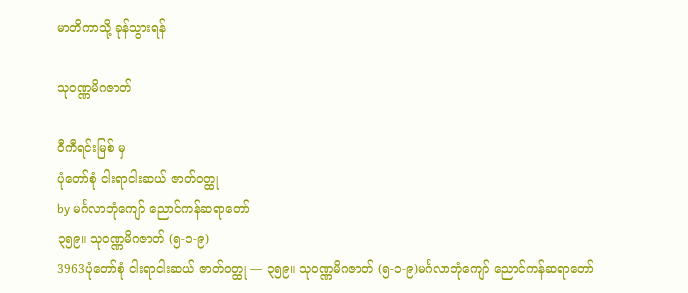မာတိကာသို့ ခုန်သွားရန်

သုဝဏ္ဏမိဂဇာတ်

ဝီကီရင်းမြစ် မှ
ပုံတော်စုံ ငါးရာငါးဆယ် ဇာတ်ဝတ္ထု
by မင်္ဂလာဘုံကျော် ညောင်ကန်ဆရာတော်
၃၅၉။ သုဝဏ္ဏမိဂဇာတ် (၅-၁-၉)
3963ပုံတော်စုံ ငါးရာငါးဆယ် ဇာတ်ဝတ္ထု — ၃၅၉။ သုဝဏ္ဏမိဂဇာတ် (၅-၁-၉)မင်္ဂလာဘုံကျော် ညောင်ကန်ဆရာတော်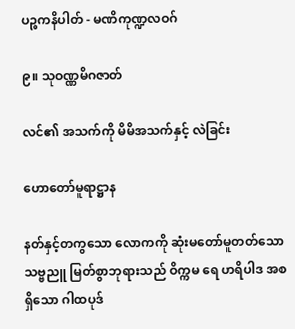ပဉ္စကနိပါတ် - မဏိကုဏ္ဍလဝဂ်

၉။ သုဝဏ္ဏမိဂဇာတ်

လင်၏ အသက်ကို မိမိအသက်နှင့် လဲခြင်း

ဟောတော်မူရာဋ္ဌာန

နတ်နှင့်တကွသော လောကကို ဆုံးမတော်မူတတ်သော သဗ္ဗညူ မြတ်စွာဘုရားသည် ဝိက္ကမ ရေ ဟရိပါဒ အစရှိသော ဂါထပုဒ်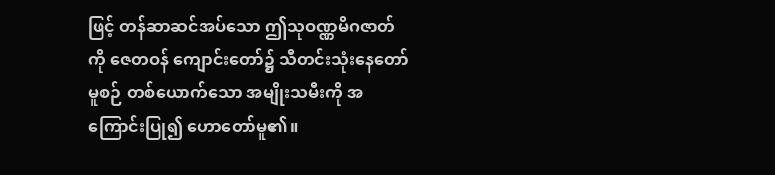ဖြင့် တန်ဆာဆင်အပ်သော ဤသုဝဏ္ဏမိဂဇာတ်ကို ဇေတဝန် ကျောင်းတော်၌ သီတင်းသုံးနေတော်မူစဉ် တစ်ယောက်သော အမျိုးသမီးကို အကြောင်းပြု၍ ဟောတော်မူ၏။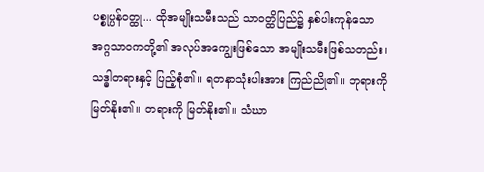ပစ္စုပ္ပန်ဝတ္ထု... ထိုအမျိုးသမီးသည် သာဝတ္ထိပြည်၌ နှစ်ပါးကုန်သော အဂ္ဂသာဝကတို့၏ အလုပ်အကျွေးဖြစ်သော အမျိုးသမီးဖြစ်သတည်း၊ သဒ္ဓါတရားနှင့် ပြည့်စုံ၏။ ရတနာသုံးပါးအား ကြည်ညို၏။ ဘုရားကို မြတ်နိုး၏။ တရားကို မြတ်နိုး၏။ သံဃာ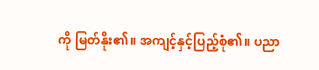ကို မြတ်နိုး၏။ အကျင့်နှင့်ပြည့်စုံ၏။ ပညာ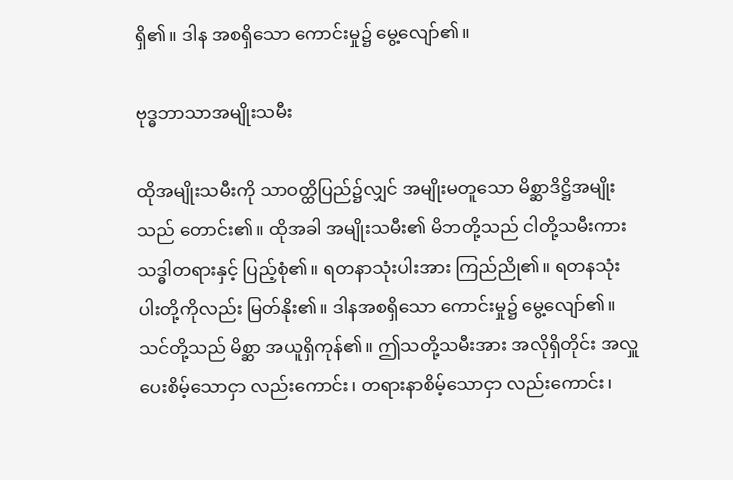ရှိ၏။ ဒါန အစရှိသော ကောင်းမှု၌ မွေ့လျော်၏။

ဗုဒ္ဓဘာသာအမျိုးသမီး

ထိုအမျိုးသမီးကို သာဝတ္ထိပြည်၌လျှင် အမျိုးမတူသော မိစ္ဆာဒိဋ္ဌိအမျိုးသည် တောင်း၏။ ထိုအခါ အမျိုးသမီး၏ မိဘတို့သည် ငါတို့သမီးကား သဒ္ဓါတရားနှင့် ပြည့်စုံ၏။ ရတနာသုံးပါးအား ကြည်ညို၏။ ရတနသုံးပါးတို့ကိုလည်း မြတ်နိုး၏။ ဒါနအစရှိသော ကောင်းမှု၌ မွေ့လျော်၏။ သင်တို့သည် မိစ္ဆာ အယူရှိကုန်၏။ ဤသတို့သမီးအား အလိုရှိတိုင်း အလှူပေးစိမ့်သောငှာ လည်းကောင်း၊ တရားနာစိမ့်သောငှာ လည်းကောင်း၊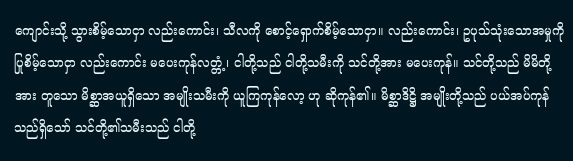ကျောင်းသို့ သွားစိမ့်သောငှာ လည်းကောင်း၊ သီလကို စောင့်ရှောက်စိမ့်သောငှာ။ လည်းကောင်း၊ ဥပုသ်သုံးသောအမှုကို ပြုစိမ့်သောငှာ လည်းကောင်း မပေးကုန်လတ္တံ့၊ ငါတို့သည် ငါတို့သမီးကို သင်တို့အား မပေးကုန်။ သင်တို့သည် မိမိတို့အား တူသော မိစ္ဆာအယူရှိသော အမျိုးသမီးကို ယူကြကုန်လော့ ဟု ဆိုကုန်၏။ မိစ္ဆာဒိဋ္ဌိ အမျိုးတို့သည် ပယ်အပ်ကုန်သည်ရှိသော် သင်တို့၏သမီးသည် ငါတို့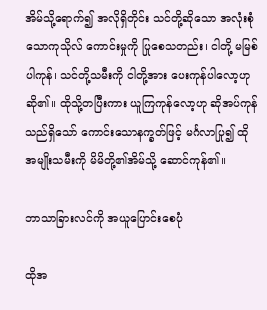အိမ်သို့ရောက်၍ အလိုရှိတိုင်း သင်တို့ဆိုသော အလုံးစုံသောကုသိုလ် ကောင်းမှုကို ပြုစေသတည်း၊ ငါတို့ မမြစ်ပါကုန်၊ သင်တို့သမီးကို ငါတို့အား ပေးကုန်ပါလော့ဟု ဆို၏။ ထိုသို့တပြီးကား ယူကြကုန်လော့ဟု ဆိုအပ်ကုန်သည်ရှိသော် ကောင်းသောနက္ခတ်ဖြင့် မင်္ဂလာပြု၍ ထိုအမျိုးသမီးကို မိမိတို့၏အိမ်သို့ ဆောင်ကုန်၏။

ဘာသာခြားလင်ကို အယူပြောင်းစေပုံ

ထိုအ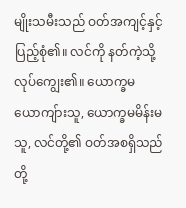မျိုးသမီးသည် ဝတ်အကျင့်နှင့် ပြည့်စုံ၏။ လင်ကို နတ်ကဲ့သို့ လုပ်ကျွေး၏။ ယောက္ခမယောကျ်ားသူ, ယောက္ခမမိန်းမသူ, လင်တို့၏ ဝတ်အစရှိသည်တို့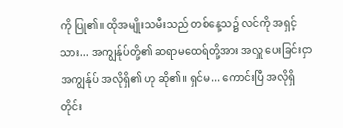ကို ပြု၏။ ထိုအမျိုးသမီးသည် တစ်နေ့သ၌ လင်ကို အရှင့်သား... အကျွန်ုပ်တို့၏ ဆရာမထေရ်တို့အား အလှူ ပေးခြင်းငှာ အကျွန်ုပ် အလိုရှိ၏ ဟု ဆို၏။ ရှင်မ... ကောင်းပြီ အလိုရှိတိုင်း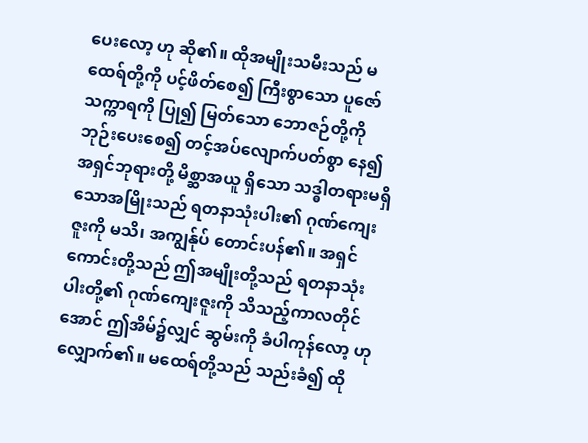ပေးလော့ ဟု ဆို၏။ ထိုအမျိုးသမီးသည် မထေရ်တို့ကို ပင့်ဖိတ်စေ၍ ကြီးစွာသော ပူဇော်သက္ကာရကို ပြု၍ မြတ်သော ဘောဇဉ်တို့ကို ဘုဉ်းပေးစေ၍ တင့်အပ်လျောက်ပတ်စွာ နေ၍ အရှင်ဘုရားတို့ မိစ္ဆာအယူ ရှိသော သဒ္ဓါတရားမရှိသောအမြိုးသည် ရတနာသုံးပါး၏ ဂုဏ်ကျေးဇူးကို မသိ၊ အကျွန်ုပ် တောင်းပန်၏။ အရှင်ကောင်းတို့သည် ဤအမျိုးတို့သည် ရတနာသုံးပါးတို့၏ ဂုဏ်ကျေးဇူးကို သိသည့်ကာလတိုင်အောင် ဤအိမ်၌လျှင် ဆွမ်းကို ခံပါကုန်လော့ ဟု လျှောက်၏။ မထေရ်တို့သည် သည်းခံ၍ ထို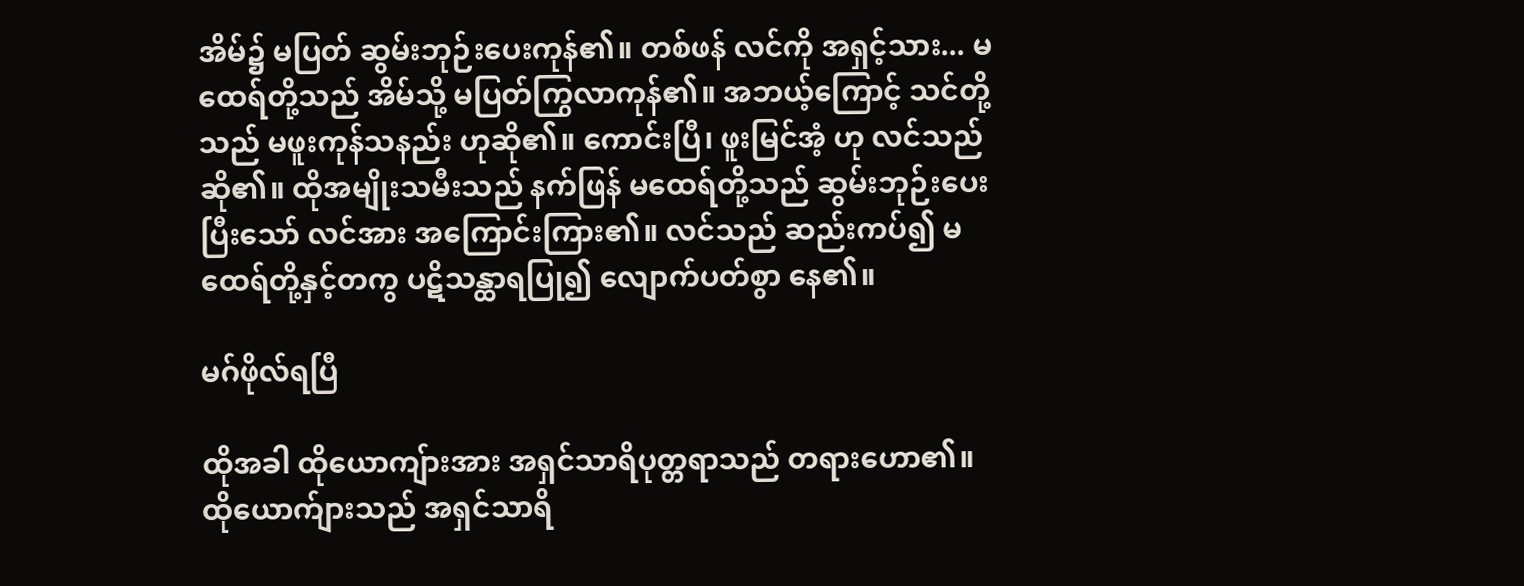အိမ်၌ မပြတ် ဆွမ်းဘုဉ်းပေးကုန်၏။ တစ်ဖန် လင်ကို အရှင့်သား... မထေရ်တို့သည် အိမ်သို့ မပြတ်ကြွလာကုန်၏။ အဘယ့်ကြောင့် သင်တို့သည် မဖူးကုန်သနည်း ဟုဆို၏။ ကောင်းပြီ၊ ဖူးမြင်အံ့ ဟု လင်သည်ဆို၏။ ထိုအမျိုးသမီးသည် နက်ဖြန် မထေရ်တို့သည် ဆွမ်းဘုဉ်းပေးပြီးသော် လင်အား အကြောင်းကြား၏။ လင်သည် ဆည်းကပ်၍ မထေရ်တို့နှင့်တကွ ပဋိသန္ထာရပြု၍ လျောက်ပတ်စွာ နေ၏။

မဂ်ဖိုလ်ရပြီ

ထိုအခါ ထိုယောကျ်ားအား အရှင်သာရိပုတ္တရာသည် တရားဟော၏။ ထိုယောက်ျားသည် အရှင်သာရိ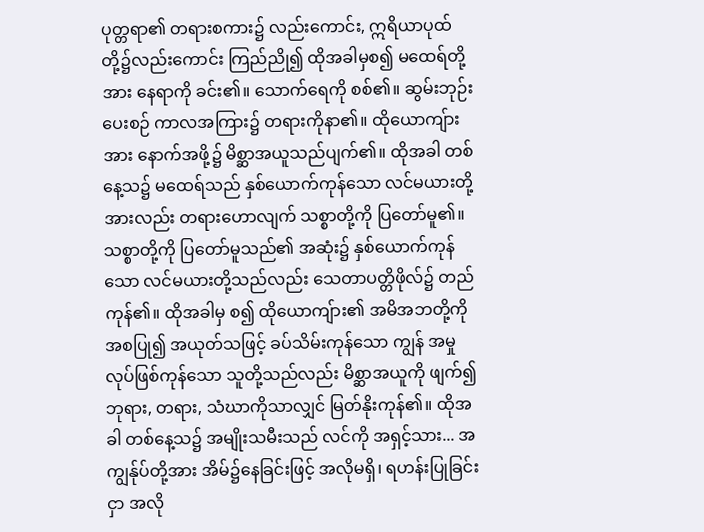ပုတ္တရာ၏ တရားစကား၌ လည်းကောင်း, ဣရိယာပုထ်တို့၌လည်းကောင်း ကြည်ညို၍ ထိုအခါမှစ၍ မထေရ်တို့အား နေရာကို ခင်း၏။ သောက်ရေကို စစ်၏။ ဆွမ်းဘုဉ်းပေးစဉ် ကာလအကြား၌ တရားကိုနာ၏။ ထိုယောကျ်ားအား နောက်အဖို့၌ မိစ္ဆာအယူသည်ပျက်၏။ ထိုအခါ တစ်နေ့သ၌ မထေရ်သည် နှစ်ယောက်ကုန်သော လင်မယားတို့အားလည်း တရားဟောလျက် သစ္စာတို့ကို ပြတော်မူ၏။ သစ္စာတို့ကို ပြတော်မူသည်၏ အဆုံး၌ နှစ်ယောက်ကုန်သော လင်မယားတို့သည်လည်း သေတာပတ္တိဖိုလ်၌ တည်ကုန်၏။ ထိုအခါမှ စ၍ ထိုယောကျ်ား၏ အမိအဘတို့ကို အစပြု၍ အယုတ်သဖြင့် ခပ်သိမ်းကုန်သော ကျွန် အမှုလုပ်ဖြစ်ကုန်သော သူတို့သည်လည်း မိစ္ဆာအယူကို ဖျက်၍ ဘုရား, တရား, သံဃာကိုသာလျှင် မြတ်နိုးကုန်၏။ ထိုအခါ တစ်နေ့သ၌ အမျိုးသမီးသည် လင်ကို အရှင့်သား... အကျွန်ုပ်တို့အား အိမ်၌နေခြင်းဖြင့် အလိုမရှိ၊ ရဟန်းပြုခြင်းငှာ အလို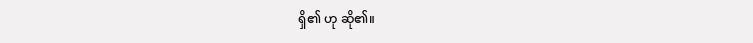ရှိ၏ ဟု ဆို၏။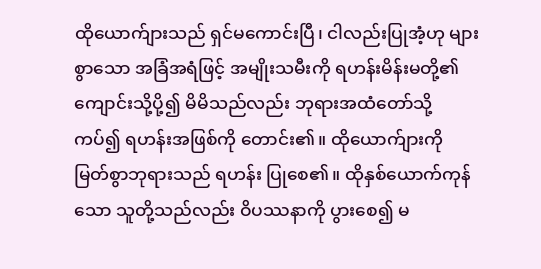ထိုယောက်ျားသည် ရှင်မကောင်းပြီ၊ ငါလည်းပြုအံ့ဟု များစွာသော အခြံအရံဖြင့် အမျိုးသမီးကို ရဟန်းမိန်းမတို့၏ ကျောင်းသို့ပို့၍ မိမိသည်လည်း ဘုရားအထံတော်သို့ ကပ်၍ ရဟန်းအဖြစ်ကို တောင်း၏။ ထိုယောက်ျားကို မြတ်စွာဘုရားသည် ရဟန်း ပြုစေ၏။ ထိုနှစ်ယောက်ကုန်သော သူတို့သည်လည်း ဝိပဿနာကို ပွားစေ၍ မ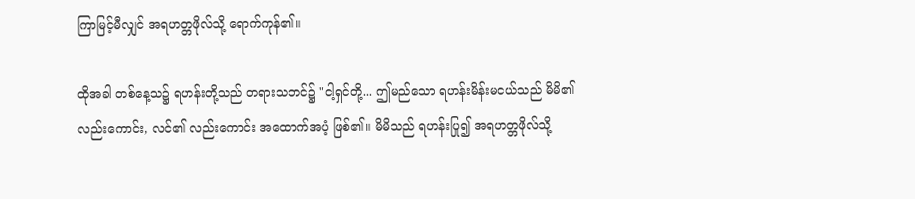ကြာမြင့်မီလျှင် အရဟတ္တဖိုလ်သို့ ရောက်ကုန်၏။

ထိုအခါ တစ်နေ့သ၌ ရဟန်းတို့သည် တရားသဘင်၌ "ငါ့ရှင်တို့... ဤမည်သော ရဟန်းမိန်းမငယ်သည် မိမိ၏ လည်းကောင်း, လင်၏ လည်းကောင်း အထောက်အပံ့ ဖြစ်၏။ မိမိသည် ရဟန်းပြု၍ အရဟတ္တဖိုလ်သို့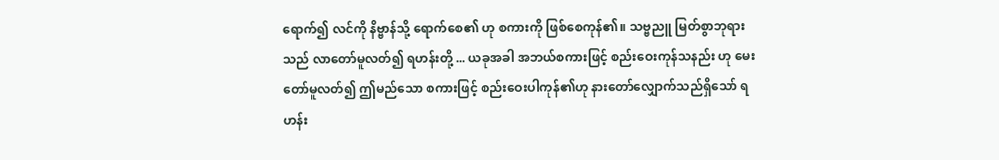ရောက်၍ လင်ကို နိဗ္ဗာန်သို့ ရောက်စေ၏ ဟု စကားကို ဖြစ်စေကုန်၏။ သဗ္ဗညူ မြတ်စွာဘုရားသည် လာတော်မူလတ်၍ ရဟန်းတို့ ... ယခုအခါ အဘယ်စကားဖြင့် စည်းဝေးကုန်သနည်း ဟု မေးတော်မူလတ်၍ ဤမည်သော စကားဖြင့် စည်းဝေးပါကုန်၏ဟု နားတော်လျှောက်သည်ရှိသော် ရဟန်း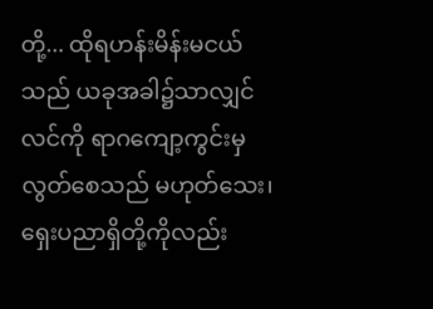တို့... ထိုရဟန်းမိန်းမငယ်သည် ယခုအခါ၌သာလျှင် လင်ကို ရာဂကျော့ကွင်းမှ လွတ်စေသည် မဟုတ်သေး၊ ရှေးပညာရှိတို့ကိုလည်း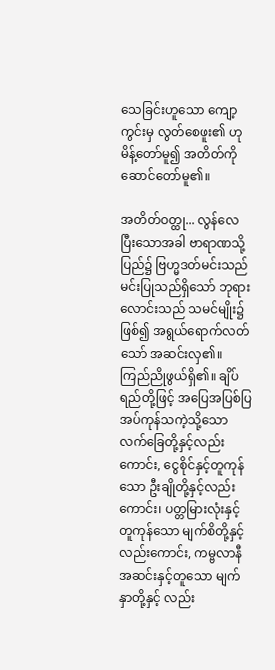သေခြင်းဟူသော ကျော့ကွင်းမှ လွတ်စေဖူး၏ ဟု မိန့်တော်မူ၍ အတိတ်ကို ဆောင်တော်မူ၏။

အတိတ်ဝတ္ထု... လွန်လေပြီးသောအခါ ဗာရာဏသို့ပြည်၌ ဗြဟ္မဒတ်မင်းသည် မင်းပြုသည်ရှိသော် ဘုရားလောင်းသည် သမင်မျိုး၌ဖြစ်၍ အရွယ်ရောက်လတ်သော် အဆင်းလှ၏။ ကြည်ညိုဖွယ်ရှိ၏။ ချိပ်ရည်တို့ဖြင့် အပြေအပြစ်ပြအပ်ကုန်သကဲ့သို့သော လက်ခြေတို့နှင့်လည်းကောင်း, ငွေစိုင်နှင့်တူကုန်သော ဦးချိုတို့နှင့်လည်းကောင်း၊ ပတ္တမြားလုံးနှင့်တူကုန်သော မျက်စိတို့နှင့်လည်းကောင်း, ကမ္ဗလာနီ အဆင်းနှင့်တူသော မျက်နှာတို့နှင့် လည်း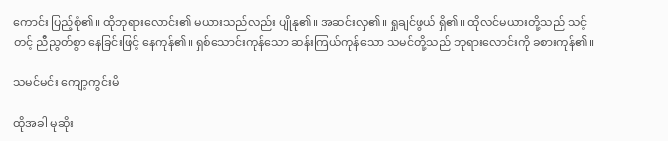ကောင်း ပြည့်စုံ၏။ ထိုဘုရားလောင်း၏ မယားသည်လည်း ပျိုနု၏။ အဆင်းလှ၏။ ရှုချင်ဖွယ် ရှိ၏။ ထိုလင်မယားတို့သည် သင့်တင့် ညီညွတ်စွာ နေခြင်းဖြင့် နေကုန်၏။ ရှစ်သောင်းကုန်သော ဆန်းကြယ်ကုန်သော သမင်တို့သည် ဘုရားလောင်းကို ခစားကုန်၏။

သမင်မင်း ကျော့ကွင်းမိ

ထိုအခါ မုဆိုး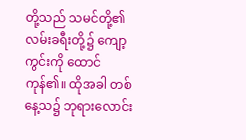တို့သည် သမင်တို့၏ လမ်းခရီးတို့၌ ကျော့ကွင်းကို ထောင်ကုန်၏။ ထိုအခါ တစ်နေ့သ၌ ဘုရားလောင်း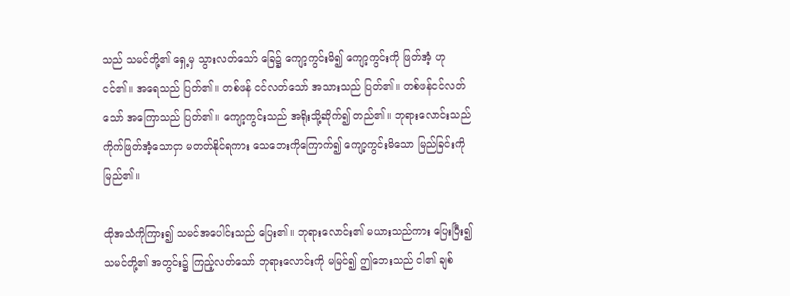သည် သမင်တို့၏ ရှေ့မှ သွားလတ်သော် ခြေ၌ ကျော့ကွင်းမိ၍ ကျော့ကွင်းကို ဖြတ်အံ့ ဟု ငင်၏။ အရေသည် ပြတ်၏။ တစ်ဖန် ငင်လတ်သော် အသားသည် ပြတ်၏။ တစ်ဖန်ငင်လတ်သော် အကြောသည် ပြတ်၏။ ကျော့ကွင်းသည် အရိုးသို့ဆိုက်၍ တည်၏။ ဘုရားလောင်းသည် ကိုက်ဖြတ်အံ့သောငှာ မတတ်နိုင်ရကား သေဘေးကိုကြောက်၍ ကျော့ကွင်းမိသော မြည်ခြင်းကို မြည်၏။

ထိုအသံကိုကြား၍ သမင်အပေါင်းသည် ပြေး၏။ ဘုရားလောင်း၏ မယားသည်ကား ပြေးပြီး၍ သမင်တို့၏ အတွင်း၌ ကြည့်လတ်သော် ဘုရားလောင်းကို မမြင်၍ ဤဘေးသည် ငါ၏ ချစ်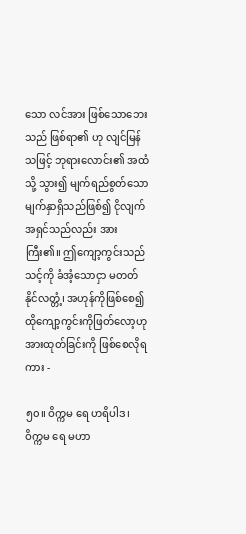သော လင်အား ဖြစ်သောဘေးသည် ဖြစ်ရာ၏ ဟု လျင်မြန်သဖြင့် ဘုရားလောင်း၏ အထံသို့ သွား၍ မျက်ရည်စွတ်သော မျက်နှာရှိသည်ဖြစ်၍ ငိုလျက် အရှင်သည်လည်း အားကြီး၏။ ဤကျော့ကွင်းသည် သင့်ကို ခံအံ့သောငှာ မတတ်နိုင်လတ္တံ့၊ အဟုန်ကိုဖြစ်စေ၍ ထိုကျော့ကွင်းကိုဖြတ်လော့ဟု အားထုတ်ခြင်းကို ဖြစ်စေလိုရကား -

၅၀။ ဝိက္ကမ ရေ ဟရိပါဒ၊ ဝိက္ကမ ရေ မဟာ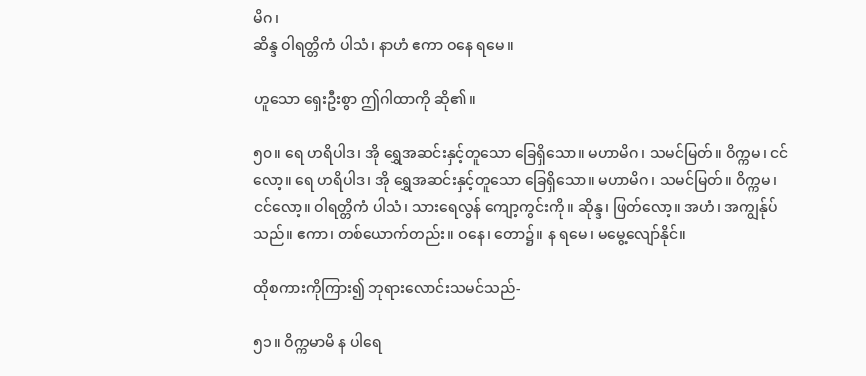မိဂ၊
ဆိန္ဒ ဝါရတ္တိကံ ပါသံ၊ နာဟံ ဧကာ ဝနေ ရမေ။

ဟူသော ရှေးဦးစွာ ဤဂါထာကို ဆို၏။

၅၀။ ရေ ဟရိပါဒ၊ အို ရွှေအဆင်းနှင့်တူသော ခြေရှိသော။ မဟာမိဂ၊ သမင်မြတ်။ ဝိက္ကမ၊ ငင်လော့။ ရေ ဟရိပါဒ၊ အို ရွှေအဆင်းနှင့်တူသော ခြေရှိသော။ မဟာမိဂ၊ သမင်မြတ်။ ဝိက္ကမ၊ ငင်လော့။ ဝါရတ္တိကံ ပါသံ၊ သားရေလွန် ကျော့ကွင်းကို။ ဆိုန္ဒ၊ ဖြတ်လော့။ အဟံ၊ အကျွန်ုပ်သည်။ ဧကာ၊ တစ်ယောက်တည်း။ ဝနေ၊ တော၌။ န ရမေ၊ မမွေ့လျော်နိုင်။

ထိုစကားကိုကြား၍ ဘုရားလောင်းသမင်သည်-

၅၁။ ဝိက္ကမာမိ န ပါရေ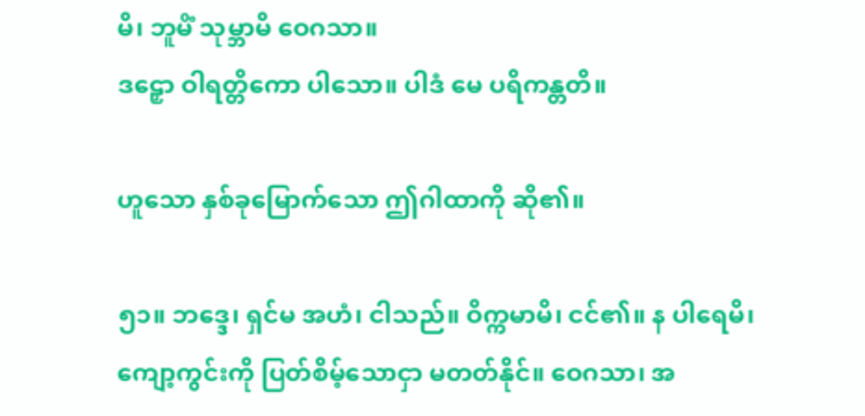မိ၊ ဘူမိံ သုမ္ဘာမိ ဝေဂသာ။
ဒဠှော ဝါရတ္တိကော ပါသော။ ပါဒံ မေ ပရိကန္တတိ။

ဟူသော နှစ်ခုမြောက်သော ဤဂါထာကို ဆို၏။

၅၁။ ဘဒ္ဒေ၊ ရှင်မ အဟံ၊ ငါသည်။ ဝိက္ကမာမိ၊ ငင်၏။ န ပါရေမိ၊ ကျော့ကွင်းကို ပြတ်စိမ့်သောငှာ မတတ်နိုင်။ ဝေဂသာ၊ အ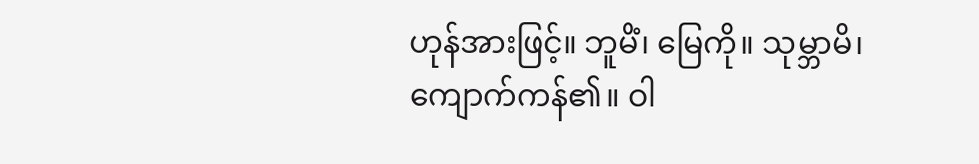ဟုန်အားဖြင့်။ ဘူမိံ၊ မြေကို။ သုမ္ဘာမိ၊ ကျောက်ကန်၏။ ဝါ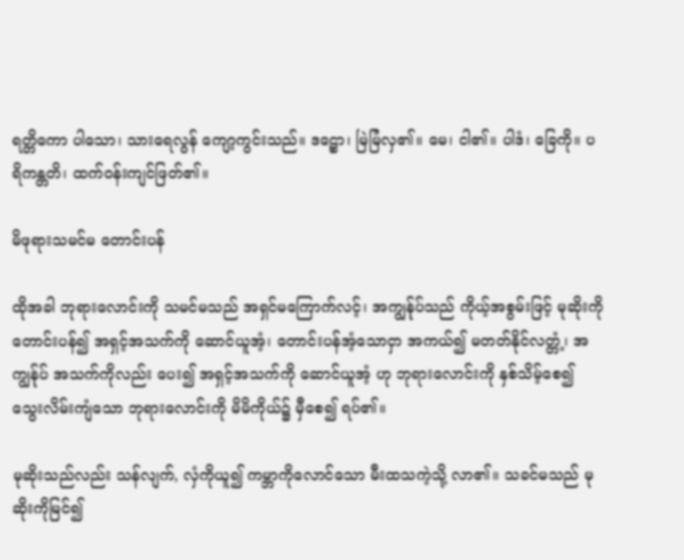ရတ္တိကော ပါသော၊ သားရေလွန် ကျော့ကွင်းသည်။ ဒဠှော၊ မြဲမြံလှ၏။ မေ၊ ငါ၏။ ပါဒံ၊ ခြေကို။ ပရိကန္တတိ၊ ထက်ဝန်းကျင်ဖြတ်၏။

မိဖုရားသမင်မ တောင်းပန်

ထိုအခါ ဘုရားလောင်းကို သမင်မသည် အရှင်မကြောက်လင့်၊ အကျွန်ုပ်သည် ကိုယ့်အစွမ်းဖြင့် မုဆိုးကို တောင်းပန်၍ အရှင့်အသက်ကို ဆောင်ယူအံ့၊ တောင်းပန်အံ့သောငှာ အကယ်၍ မတတ်နိုင်လတ္တံ့၊ အကျွန်ုပ် အသက်ကိုလည်း ပေး၍ အရှင့်အသက်ကို ဆောင်ယူအံ့ ဟု ဘုရားလောင်းကို နှစ်သိမ့်စေ၍ သွေးလိမ်းကျံသော ဘုရားလောင်းကို မိမိကိုယ်၌ မှီစေ၍ ရပ်၏။

မုဆိုးသည်လည်း သန်လျက်, လှံကိုယူ၍ ကမ္ဘာကိုလောင်သော မီးထသကဲ့သို့ လာ၏။ သခင်မသည် မုဆိုးကိုမြင်၍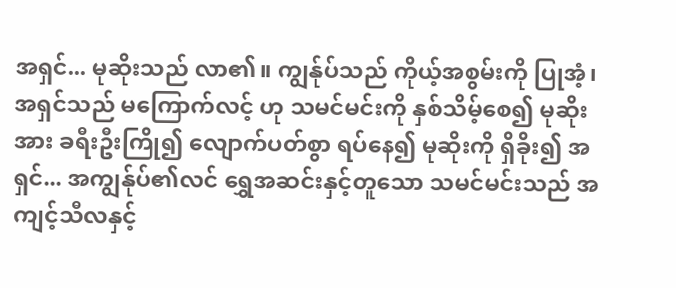အရှင်... မုဆိုးသည် လာ၏။ ကျွန်ုပ်သည် ကိုယ့်အစွမ်းကို ပြုအံ့၊ အရှင်သည် မကြောက်လင့် ဟု သမင်မင်းကို နှစ်သိမ့်စေ၍ မုဆိုးအား ခရီးဦးကြို၍ လျောက်ပတ်စွာ ရပ်နေ၍ မုဆိုးကို ရှိခိုး၍ အရှင်... အကျွန်ုပ်၏လင် ရွှေအဆင်းနှင့်တူသော သမင်မင်းသည် အကျင့်သီလနှင့်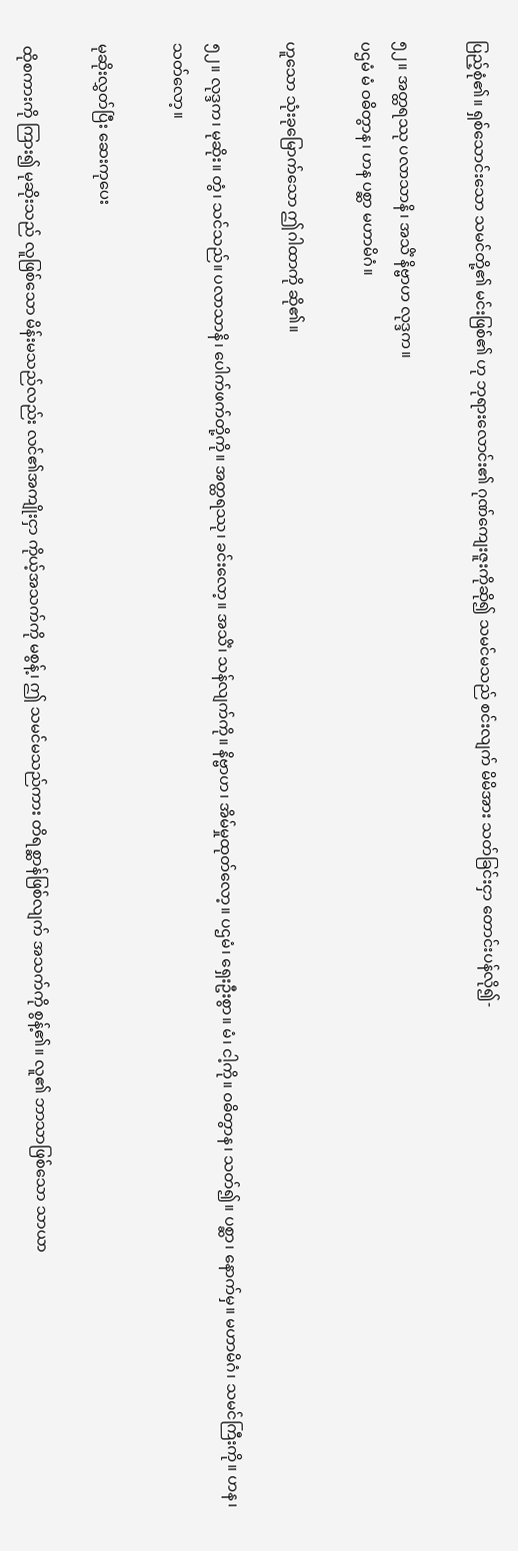ပြည့်စုံ၏။ ရှစ်သောင်းသော သမင်တို့၏ မင်းဖြစ်၏ ဟု ဘုရားလောင်း၏ ဂုဏ်ကျေးဇူးကိုဆို၍ သမင်မသည် စင်းလျက် မိမိအား သတ်ခြင်းငှာ တောင်းပန်လို၍-

၅၂။ အတ္ထရဿု ပလာသာနိ၊ အသိံ နိဗ္ဗာဟ လုဒ္ဒက။
ပဌမံ မံ ဝဓိတွာန၊ ဟန ပစ္ဆာ မဟာမိဂံ။

ဟူသော သုံးခုမြောက်သော ဤဂါထာကို ဆို၏။

၅၂။ လုဒ္ဒက၊ မုဆိုး။ တွံ၊ သင်သည်။ ပလာသာနိ၊ ပေါက်ဖက်တို့ကို။ အတ္ထရဿု၊ ခင်းလော့။ အသိံ၊ သန်လျက်ကို။ နိဗ္ဗာဟ၊ အိမ်မှုထုတ်လော့။ ပဌမံ၊ ရှေးဦးစွာ။ မံ၊ ငါ့ကို။ ဝဓိတွာန၊ သတ်၍။ ပစ္ဆာ၊ နောက်မှ။ မဟာမိဂံ၊ သမင်ကြီးကို။ ဟန၊ သတ်လော့။

မုဆိုးလွှတ်ပြီး ဆေးကုပေး

ထိုစကားကို ကြား၍ မုဆိုးသည် လူဖြစ်သော မိန်းမသည်လည်း လင်၏အကျိုးငှာ ကိုယ့်အသက်ကို မစွန့်၊ ဤ သမင်မသည်ကား တိရစ္ဆာန်ဖြစ်လျက် အသက်ကို စွန့်၏။ လူ၏ ဘာသာဖြစ်သော သာယာ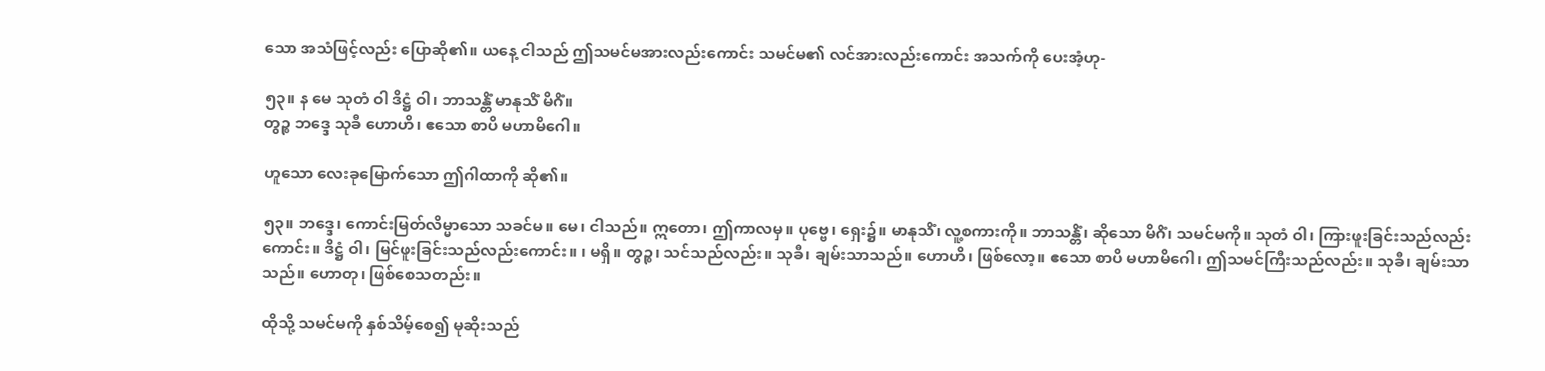သော အသံဖြင့်လည်း ပြောဆို၏။ ယနေ့ ငါသည် ဤသမင်မအားလည်းကောင်း သမင်မ၏ လင်အားလည်းကောင်း အသက်ကို ပေးအံ့ဟု-

၅၃။ န မေ သုတံ ဝါ ဒိဋ္ဌံ ဝါ၊ ဘာသန္တိံ မာနုသိံ မိဂိံ။
တွဉ္စ ဘဒ္ဒေ သုခီ ဟောဟိ၊ ဧသော စာပိ မဟာမိဂေါ။

ဟူသော လေးခုမြောက်သော ဤဂါထာကို ဆို၏။

၅၃။ ဘဒ္ဒေ၊ ကောင်းမြတ်လိမ္မာသော သခင်မ။ မေ၊ ငါသည်။ ဣတော၊ ဤကာလမှ။ ပုဗ္ဗေ၊ ရှေး၌။ မာနုသိံ၊ လူ့စကားကို။ ဘာသန္တိံ၊ ဆိုသော မိဂိံ၊ သမင်မကို။ သုတံ ဝါ၊ ကြားဖူးခြင်းသည်လည်းကောင်း။ ဒိဋ္ဌံ ဝါ၊ မြင်ဖူးခြင်းသည်လည်းကောင်း။ ၊ မရှိ။ တွဉ္စ၊ သင်သည်လည်း။ သုခီ၊ ချမ်းသာသည်။ ဟောဟိ၊ ဖြစ်လော့။ ဧသော စာပိ မဟာမိဂေါ၊ ဤသမင်ကြီးသည်လည်း။ သုခီ၊ ချမ်းသာသည်။ ဟောတု၊ ဖြစ်စေသတည်း။

ထိုသို့ သမင်မကို နှစ်သိမ့်စေ၍ မုဆိုးသည်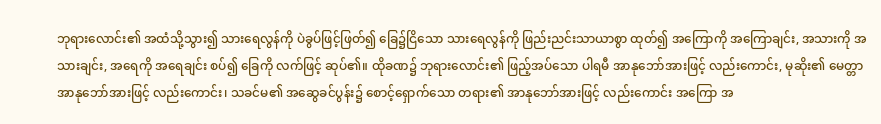ဘုရားလောင်း၏ အထံသို့သွား၍ သားရေလွန်ကို ပဲခွပ်ဖြင့်ဖြတ်၍ ခြေ၌ငြိသော သားရေလွန်ကို ဖြည်းညင်းသာယာစွာ ထုတ်၍ အကြောကို အကြောချင်း, အသားကို အသားချင်း, အရေကို အရေချင်း စပ်၍ ခြေကို လက်ဖြင့် ဆုပ်၏။ ထိုခဏ၌ ဘုရားလောင်း၏ ဖြည့်အပ်သော ပါရမီ အာနုဘော်အားဖြင့် လည်းကောင်း, မုဆိုး၏ မေတ္တာ အာနုဘော်အားဖြင့် လည်းကောင်း၊ သခင်မ၏ အဆွေခင်ပွန်း၌ စောင့်ရှောက်သော တရား၏ အာနုဘော်အားဖြင့် လည်းကောင်း အကြော အ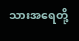သားအရေတို့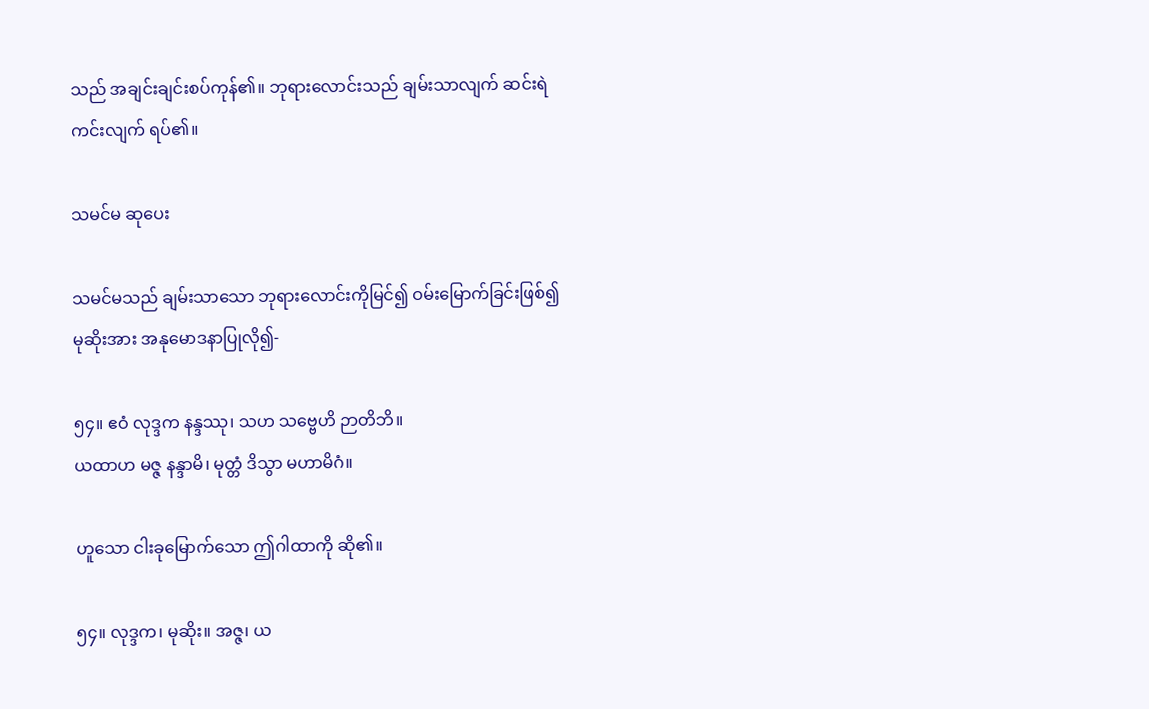သည် အချင်းချင်းစပ်ကုန်၏။ ဘုရားလောင်းသည် ချမ်းသာလျက် ဆင်းရဲကင်းလျက် ရပ်၏။

သမင်မ ဆုပေး

သမင်မသည် ချမ်းသာသော ဘုရားလောင်းကိုမြင်၍ ဝမ်းမြောက်ခြင်းဖြစ်၍ မုဆိုးအား အနုမောဒနာပြုလို၍-

၅၄။ ဧဝံ လုဒ္ဒက နန္ဒဿု၊ သဟ သဗ္ဗေဟိ ဉာတိဘိ။
ယထာဟ မဇ္ဇ နန္ဒာမိ၊ မုတ္တံ ဒိသွာ မဟာမိဂံ။

ဟူသော ငါးခုမြောက်သော ဤဂါထာကို ဆို၏။

၅၄။ လုဒ္ဒက၊ မုဆိုး။ အဇ္ဇ၊ ယ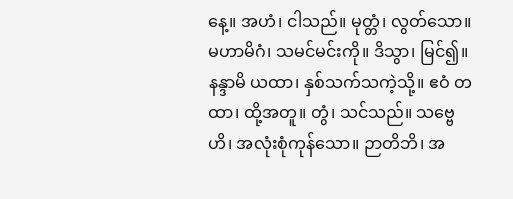နေ့။ အဟံ၊ ငါသည်။ မုတ္တံ၊ လွတ်သော။ မဟာမိဂံ၊ သမင်မင်းကို။ ဒိသွာ၊ မြင်၍။ နန္ဒာမိ ယထာ၊ နှစ်သက်သကဲ့သို့။ ဧဝံ တထာ၊ ထို့အတူ။ တွံ၊ သင်သည်။ သဗ္ဗေဟိ၊ အလုံးစုံကုန်သော။ ဉာတိဘိ၊ အ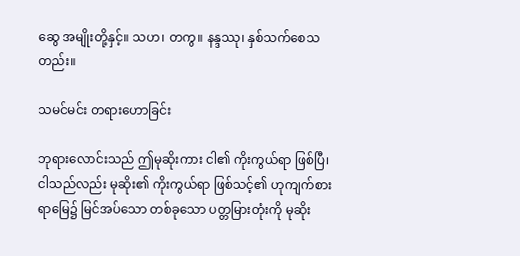ဆွေ အမျိုးတို့နှင့်။ သဟ၊ တကွ။ နန္ဒဿု၊ နှစ်သက်စေသတည်း။

သမင်မင်း တရားဟောခြင်း

ဘုရားလောင်းသည် ဤမုဆိုးကား ငါ၏ ကိုးကွယ်ရာ ဖြစ်ပြီ၊ ငါသည်လည်း မုဆိုး၏ ကိုးကွယ်ရာ ဖြစ်သင့်၏ ဟုကျက်စားရာမြေ၌ မြင်အပ်သော တစ်ခုသော ပတ္တမြားတုံးကို မုဆိုး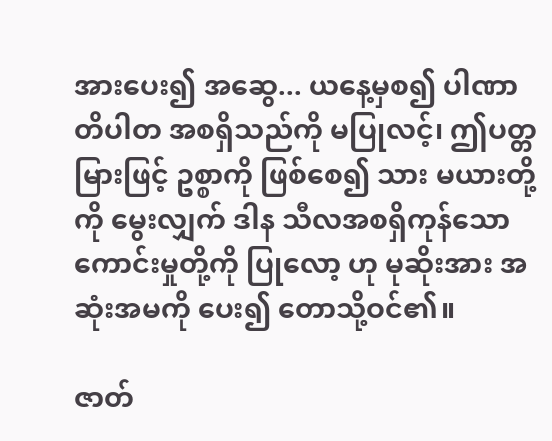အားပေး၍ အဆွေ... ယနေ့မှစ၍ ပါဏာတိပါတ အစရှိသည်ကို မပြုလင့်၊ ဤပတ္တမြားဖြင့် ဥစ္စာကို ဖြစ်စေ၍ သား မယားတို့ကို မွေးလျှက် ဒါန သီလအစရှိကုန်သော ကောင်းမှုတို့ကို ပြုလော့ ဟု မုဆိုးအား အဆုံးအမကို ပေး၍ တောသို့ဝင်၏။

ဇာတ်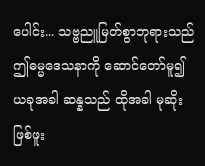ပေါင်း... သဗ္ဗညူမြတ်စွာဘုရားသည် ဤဓမ္မဒေသနာကို ဆောင်တော်မူ၍ ယခုအခါ ဆန္နသည် ထိုအခါ မုဆိုးဖြစ်ဖူး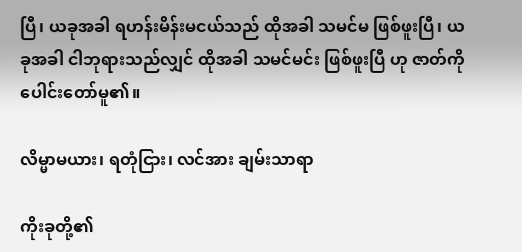ပြီ၊ ယခုအခါ ရဟန်းမိန်းမငယ်သည် ထိုအခါ သမင်မ ဖြစ်ဖူးပြီ၊ ယခုအခါ ငါဘုရားသည်လျှင် ထိုအခါ သမင်မင်း ဖြစ်ဖူးပြီ ဟု ဇာတ်ကို ပေါင်းတော်မူ၏။

လိမ္မာမယား၊ ရတုံငြား၊ လင်အား ချမ်းသာရာ

ကိုးခုတို့၏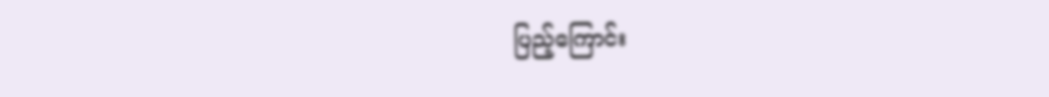ပြည့်ကြောင်း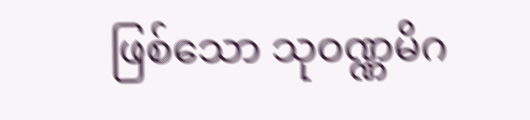ဖြစ်သော သုဝဏ္ဏမိဂ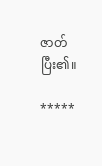ဇာတ် ပြီး၏။

*****